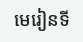មេរៀនទី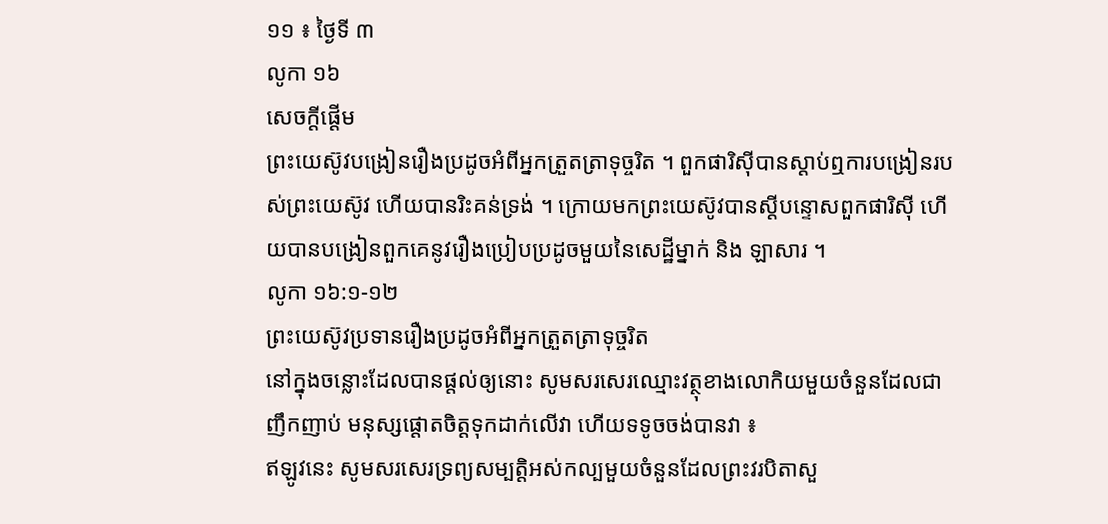១១ ៖ ថ្ងៃទី ៣
លូកា ១៦
សេចក្តីផ្តើម
ព្រះយេស៊ូវបង្រៀនរឿងប្រដូចអំពីអ្នកត្រួតត្រាទុច្ចរិត ។ ពួកផារិស៊ីបានស្តាប់ឮការបង្រៀនរបស់ព្រះយេស៊ូវ ហើយបានរិះគន់ទ្រង់ ។ ក្រោយមកព្រះយេស៊ូវបានស្តីបន្ទោសពួកផារិស៊ី ហើយបានបង្រៀនពួកគេនូវរឿងប្រៀបប្រដូចមួយនៃសេដ្ឋីម្នាក់ និង ឡាសារ ។
លូកា ១៦:១-១២
ព្រះយេស៊ូវប្រទានរឿងប្រដូចអំពីអ្នកត្រួតត្រាទុច្ចរិត
នៅក្នុងចន្លោះដែលបានផ្តល់ឲ្យនោះ សូមសរសេរឈ្មោះវត្ថុខាងលោកិយមួយចំនួនដែលជាញឹកញាប់ មនុស្សផ្តោតចិត្តទុកដាក់លើវា ហើយទទូចចង់បានវា ៖
ឥឡូវនេះ សូមសរសេរទ្រព្យសម្បត្តិអស់កល្បមួយចំនួនដែលព្រះវរបិតាសួ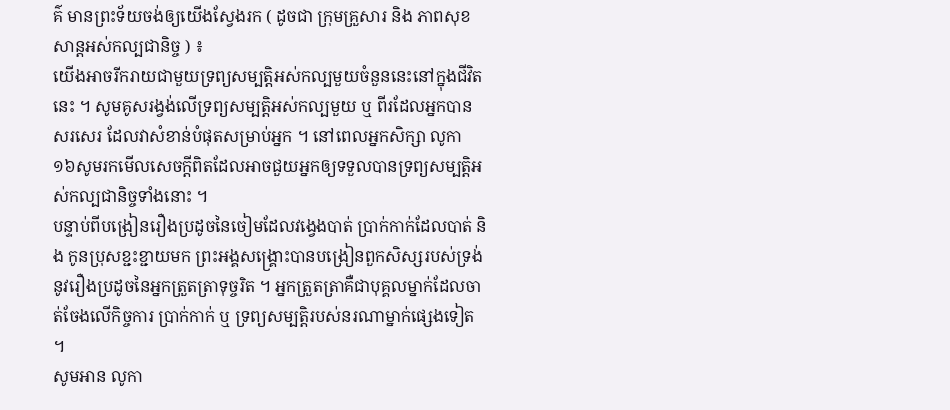គ៌ មានព្រះទ័យចង់ឲ្យយើងស្វែងរក ( ដូចជា ក្រុមគ្រួសារ និង ភាពសុខសាន្តអស់កល្បជានិច្ច ) ៖
យើងអាចរីករាយជាមួយទ្រព្យសម្បត្តិអស់កល្បមួយចំនួននេះនៅក្នុងជីវិតនេះ ។ សូមគូសរង្វង់លើទ្រព្យសម្បត្តិអស់កល្បមួយ ឬ ពីរដែលអ្នកបានសរសេរ ដែលវាសំខាន់បំផុតសម្រាប់អ្នក ។ នៅពេលអ្នកសិក្សា លូកា ១៦សូមរកមើលសេចក្ដីពិតដែលអាចជួយអ្នកឲ្យទទួលបានទ្រព្យសម្បត្តិអស់កល្បជានិច្ចទាំងនោះ ។
បន្ទាប់ពីបង្រៀនរឿងប្រដូចនៃចៀមដែលវង្វេងបាត់ ប្រាក់កាក់ដែលបាត់ និង កូនប្រុសខ្ជះខ្ជាយមក ព្រះអង្គសង្គ្រោះបានបង្រៀនពួកសិស្សរបស់ទ្រង់នូវរឿងប្រដូចនៃអ្នកត្រួតត្រាទុច្ចរិត ។ អ្នកត្រួតត្រាគឺជាបុគ្គលម្នាក់ដែលចាត់ចែងលើកិច្ចការ ប្រាក់កាក់ ឬ ទ្រព្យសម្បត្តិរបស់នរណាម្នាក់ផ្សេងទៀត ។
សូមអាន លូកា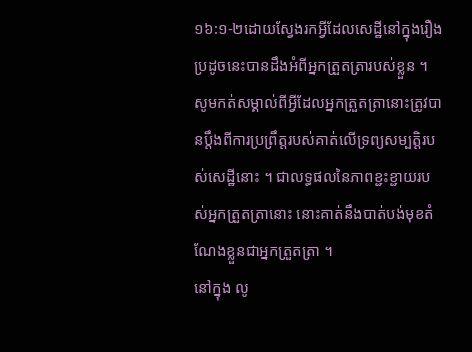១៦:១-២ដោយស្វែងរកអ្វីដែលសេដ្ឋីនៅក្នុងរឿងប្រដូចនេះបានដឹងអំពីអ្នកត្រួតត្រារបស់ខ្លួន ។
សូមកត់សម្គាល់ពីអ្វីដែលអ្នកត្រួតត្រានោះត្រូវបានប្តឹងពីការប្រព្រឹត្តរបស់គាត់លើទ្រព្យសម្បត្តិរបស់សេដ្ឋីនោះ ។ ជាលទ្ធផលនៃភាពខ្ជះខ្ជាយរបស់អ្នកត្រួតត្រានោះ នោះគាត់នឹងបាត់បង់មុខតំណែងខ្លួនជាអ្នកត្រួតត្រា ។
នៅក្នុង លូ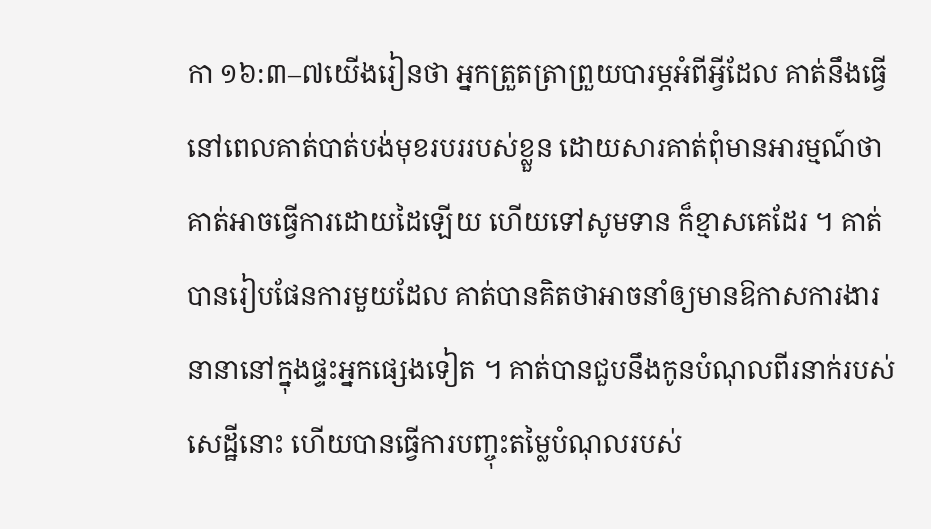កា ១៦:៣–៧យើងរៀនថា អ្នកត្រួតត្រាព្រួយបារម្ភអំពីអ្វីដែល គាត់នឹងធ្វើ នៅពេលគាត់បាត់បង់មុខរបររបស់ខ្លួន ដោយសារគាត់ពុំមានអារម្មណ៍ថាគាត់អាចធ្វើការដោយដៃឡើយ ហើយទៅសូមទាន ក៏ខ្មាសគេដែរ ។ គាត់បានរៀបផែនការមួយដែល គាត់បានគិតថាអាចនាំឲ្យមានឱកាសការងារនានានៅក្នុងផ្ទះអ្នកផ្សេងទៀត ។ គាត់បានជួបនឹងកូនបំណុលពីរនាក់របស់សេដ្ឋីនោះ ហើយបានធ្វើការបញ្ចុះតម្លៃបំណុលរបស់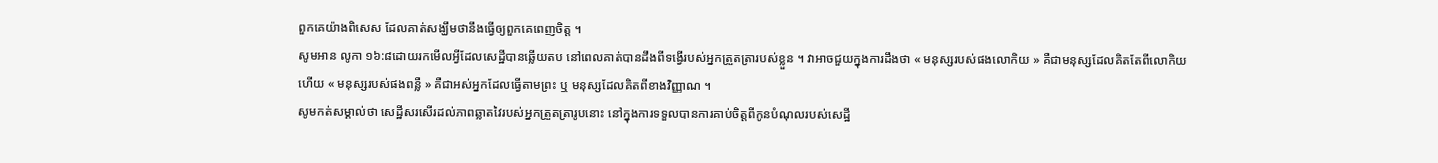ពួកគេយ៉ាងពិសេស ដែលគាត់សង្ឃឹមថានឹងធ្វើឲ្យពួកគេពេញចិត្ត ។
សូមអាន លូកា ១៦:៨ដោយរកមើលអ្វីដែលសេដ្ឋីបានឆ្លើយតប នៅពេលគាត់បានដឹងពីទង្វើរបស់អ្នកត្រួតត្រារបស់ខ្លួន ។ វាអាចជួយក្នុងការដឹងថា « មនុស្សរបស់ផងលោកិយ » គឺជាមនុស្សដែលគិតតែពីលោកិយ ហើយ « មនុស្សរបស់ផងពន្លឺ » គឺជាអស់អ្នកដែលធ្វើតាមព្រះ ឬ មនុស្សដែលគិតពីខាងវិញ្ញាណ ។
សូមកត់សម្គាល់ថា សេដ្ឋីសរសើរដល់ភាពឆ្លាតវៃរបស់អ្នកត្រួតត្រារូបនោះ នៅក្នុងការទទួលបានការគាប់ចិត្តពីកូនបំណុលរបស់សេដ្ឋី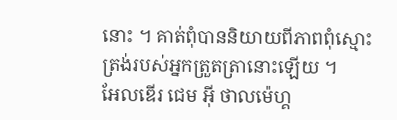នោះ ។ គាត់ពុំបាននិយាយពីភាពពុំស្មោះត្រង់របស់អ្នកត្រួតត្រានោះឡើយ ។
អែលឌើរ ជេម អ៊ី ថាលម៉េហ្គ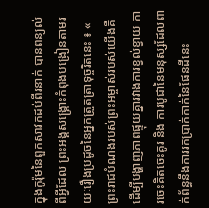ក្នុងកូរ៉ុមនៃពួកសាវកដប់ពីរនាក់ បានពន្យល់ពីអ្វីដែល ព្រះអង្គសង្គ្រោះកំពុងបង្រៀនតាមរយៈរឿងប្រដូចនៃអ្នកត្រួតត្រាទុច្ចរិតនេះ ៖ « ព្រះរាជបំណងរបស់ព្រះអម្ចាស់របស់យើងគឺ ដើម្បីបង្ហាញភាពផ្ទុយគ្នារវាងការខ្វល់ខ្វាយ ការចេះគិតចេះគូរ និង ការបូជានៃមនុស្សដែលពាក់ព័ន្ធនឹងការរកប្រាក់កាក់នៃផែនដីនេះ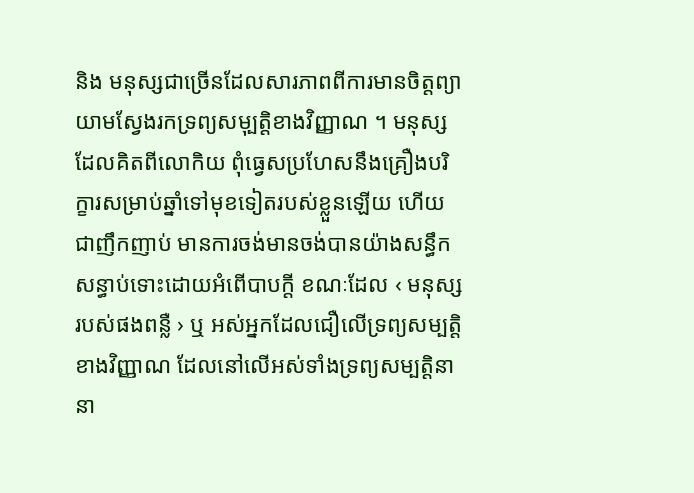និង មនុស្សជាច្រើនដែលសារភាពពីការមានចិត្តព្យាយាមស្វែងរកទ្រព្យសមុ្បត្តិខាងវិញ្ញាណ ។ មនុស្សដែលគិតពីលោកិយ ពុំធ្វេសប្រហែសនឹងគ្រឿងបរិក្ខារសម្រាប់ឆ្នាំទៅមុខទៀតរបស់ខ្លួនឡើយ ហើយជាញឹកញាប់ មានការចង់មានចង់បានយ៉ាងសន្ធឹកសន្ធាប់ទោះដោយអំពើបាបក្តី ខណៈដែល ‹ មនុស្សរបស់ផងពន្លឺ › ឬ អស់អ្នកដែលជឿលើទ្រព្យសម្បត្តិខាងវិញ្ញាណ ដែលនៅលើអស់ទាំងទ្រព្យសម្បត្តិនានា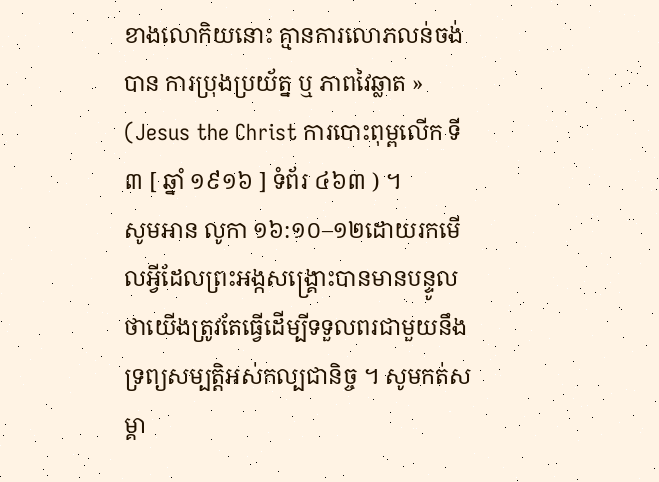ខាងលោកិយនោះ គ្មានការលោភលន់ចង់បាន ការប្រុងប្រយ័ត្ន ឬ ភាពវៃឆ្លាត » (Jesus the Christ ការបោះពុម្ពលើក ទី ៣ [ ឆ្នាំ ១៩១៦ ] ទំព័រ ៤៦៣ ) ។
សូមអាន លូកា ១៦:១០–១២ដោយរកមើលអ្វីដែលព្រះអង្កសង្គ្រោះបានមានបន្ទូលថាយើងត្រូវតែធ្វើដើម្បីទទួលពរជាមួយនឹងទ្រព្យសម្បត្តិអស់កល្បជានិច្ច ។ សូមកត់សម្គា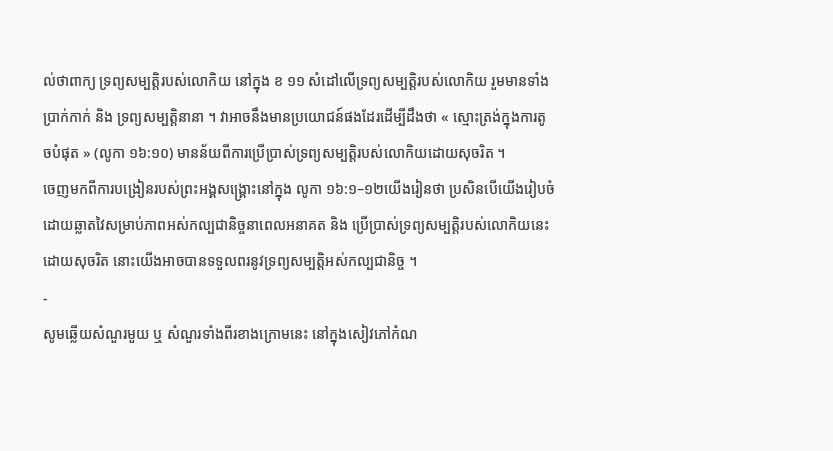ល់ថាពាក្យ ទ្រព្យសម្បត្តិរបស់លោកិយ នៅក្នុង ខ ១១ សំដៅលើទ្រព្យសម្បត្តិរបស់លោកិយ រួមមានទាំងប្រាក់កាក់ និង ទ្រព្យសម្បត្តិនានា ។ វាអាចនឹងមានប្រយោជន៍ផងដែរដើម្បីដឹងថា « ស្មោះត្រង់ក្នុងការតូចបំផុត » (លូកា ១៦:១០) មានន័យពីការប្រើប្រាស់ទ្រព្យសម្បត្តិរបស់លោកិយដោយសុចរិត ។
ចេញមកពីការបង្រៀនរបស់ព្រះអង្គសង្គ្រោះនៅក្នុង លូកា ១៦:១–១២យើងរៀនថា ប្រសិនបើយើងរៀបចំដោយឆ្លាតវៃសម្រាប់ភាពអស់កល្បជានិច្ចនាពេលអនាគត និង ប្រើប្រាស់ទ្រព្យសម្បត្តិរបស់លោកិយនេះដោយសុចរិត នោះយើងអាចបានទទួលពរនូវទ្រព្យសម្បត្តិអស់កល្បជានិច្ច ។
-
សូមឆ្លើយសំណួរមួយ ឬ សំណួរទាំងពីរខាងក្រោមនេះ នៅក្នុងសៀវភៅកំណ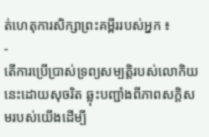ត់ហេតុការសិក្សាព្រះគម្ពីររបស់អ្នក ៖
-
តើការប្រើប្រាស់ទ្រព្យសម្បត្តិរបស់លោកិយនេះដោយសុចរិត ឆ្លុះបញ្ជាំងពីភាពសក្តិសមរបស់យើងដើម្បី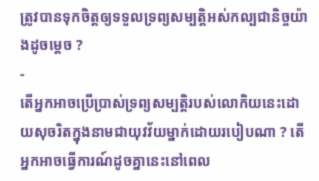ត្រូវបានទុកចិត្តឲ្យទទួលទ្រព្យសម្បត្តិអស់កល្បជានិច្ចយ៉ាងដូចម្តេច ?
-
តើអ្នកអាចប្រើប្រាស់ទ្រព្យសម្បត្តិរបស់លោកិយនេះដោយសុចរិតក្នុងនាមជាយុវវ័យម្នាក់ដោយរបៀបណា ? តើអ្នកអាចធ្វើការណ៍ដូចគ្នានេះនៅពេល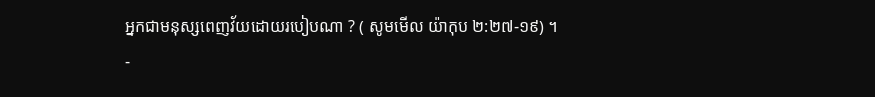អ្នកជាមនុស្សពេញវ័យដោយរបៀបណា ? ( សូមមើល យ៉ាកុប ២:២៧-១៩) ។
-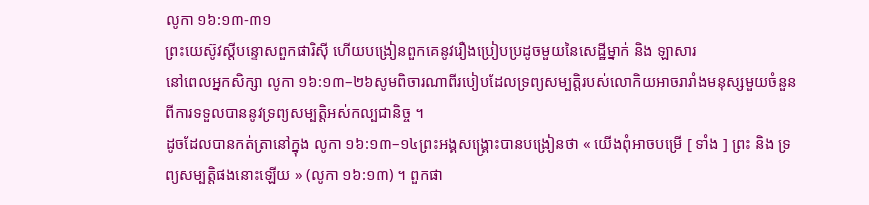លូកា ១៦:១៣-៣១
ព្រះយេស៊ូវស្តីបន្ទោសពួកផារិស៊ី ហើយបង្រៀនពួកគេនូវរឿងប្រៀបប្រដូចមួយនៃសេដ្ឋីម្នាក់ និង ឡាសារ
នៅពេលអ្នកសិក្សា លូកា ១៦:១៣–២៦សូមពិចារណាពីរបៀបដែលទ្រព្យសម្បត្តិរបស់លោកិយអាចរារាំងមនុស្សមួយចំនួនពីការទទួលបាននូវទ្រព្យសម្បត្តិអស់កល្បជានិច្ច ។
ដូចដែលបានកត់ត្រានៅក្នុង លូកា ១៦:១៣–១៤ព្រះអង្គសង្គ្រោះបានបង្រៀនថា « យើងពុំអាចបម្រើ [ ទាំង ] ព្រះ និង ទ្រព្យសម្បត្តិផងនោះឡើយ » (លូកា ១៦:១៣) ។ ពួកផា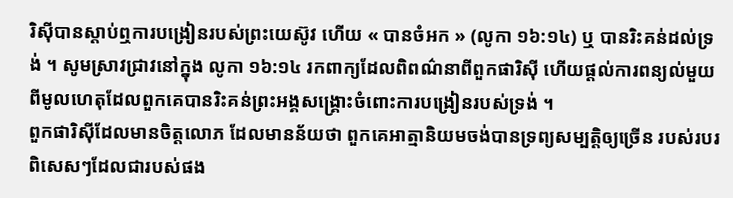រិស៊ីបានស្តាប់ឮការបង្រៀនរបស់ព្រះយេស៊ូវ ហើយ « បានចំអក » (លូកា ១៦:១៤) ឬ បានរិះគន់ដល់ទ្រង់ ។ សូមស្រាវជ្រាវនៅក្នុង លូកា ១៦:១៤ រកពាក្យដែលពិពណ៌នាពីពួកផារិស៊ី ហើយផ្តល់ការពន្យល់មួយពីមូលហេតុដែលពួកគេបានរិះគន់ព្រះអង្គសង្គ្រោះចំពោះការបង្រៀនរបស់ទ្រង់ ។
ពួកផារិស៊ីដែលមានចិត្តលោភ ដែលមានន័យថា ពួកគេអាត្មានិយមចង់បានទ្រព្យសម្បត្តិឲ្យច្រើន របស់របរពិសេសៗដែលជារបស់ផង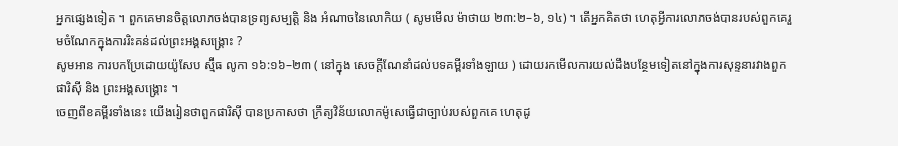អ្នកផ្សេងទៀត ។ ពួកគេមានចិត្តលោភចង់បានទ្រព្យសម្បត្តិ និង អំណាចនៃលោកិយ ( សូមមើល ម៉ាថាយ ២៣:២–៦, ១៤) ។ តើអ្នកគិតថា ហេតុអ្វីការលោភចង់បានរបស់ពួកគេរួមចំណែកក្នុងការរិះគន់ដល់ព្រះអង្គសង្គ្រោះ ?
សូមអាន ការបកប្រែដោយយ៉ូសែប ស្ម៊ីធ លូកា ១៦:១៦–២៣ ( នៅក្នុង សេចក្តីណែនាំដល់បទគម្ពីរទាំងឡាយ ) ដោយរកមើលការយល់ដឹងបន្ថែមទៀតនៅក្នុងការសុន្ទនារវាងពួកផារិស៊ី និង ព្រះអង្គសង្គ្រោះ ។
ចេញពីខគម្ពីរទាំងនេះ យើងរៀនថាពួកផារិស៊ី បានប្រកាសថា ក្រឹត្យវិន័យលោកម៉ូសេធ្វើជាច្បាប់របស់ពួកគេ ហេតុដូ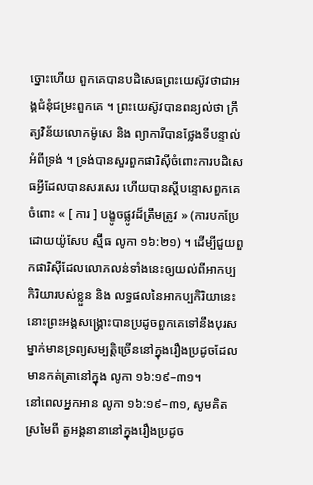ច្នោះហើយ ពួកគេបានបដិសេធព្រះយេស៊ូវថាជាអង្គជំនុំជម្រះពួកគេ ។ ព្រះយេស៊ូវបានពន្យល់ថា ក្រឹត្យវិន័យលោកម៉ូសេ និង ព្យាការីបានថ្លែងទីបន្ទាល់អំពីទ្រង់ ។ ទ្រង់បានសួរពួកផារិស៊ីចំពោះការបដិសេធអ្វីដែលបានសរសេរ ហើយបានស្តីបន្ទោសពួកគេចំពោះ « [ ការ ] បង្ខូចផ្លូវដ៏ត្រឹមត្រូវ » (ការបកប្រែដោយយ៉ូសែប ស្ម៊ីធ លូកា ១៦:២១) ។ ដើម្បីជួយពួកផារិស៊ីដែលលោភលន់ទាំងនេះឲ្យយល់ពីអាកប្បកិរិយារបស់ខ្លួន និង លទ្ធផលនៃអាកប្បកិរិយានេះ នោះព្រះអង្គសង្គ្រោះបានប្រដូចពួកគេទៅនឹងបុរសម្នាក់មានទ្រព្យសម្បត្តិច្រើននៅក្នុងរឿងប្រដូចដែលមានកត់ត្រានៅក្នុង លូកា ១៦:១៩–៣១។
នៅពេលអ្នកអាន លូកា ១៦:១៩–៣១, សូមគិតស្រមៃពី តួអង្គនានានៅក្នុងរឿងប្រដូច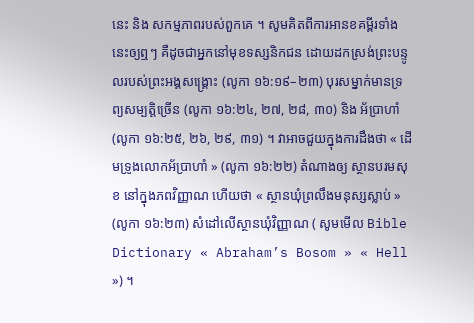នេះ និង សកម្មភាពរបស់ពួកគេ ។ សូមគិតពីការអានខគម្ពីរទាំងនេះឲ្យឮៗ គឺដូចជាអ្នកនៅមុខទស្សនិកជន ដោយដកស្រង់ព្រះបន្ទូលរបស់ព្រះអង្គសង្គ្រោះ (លូកា ១៦:១៩–២៣) បុរសម្នាក់មានទ្រព្យសម្បត្តិច្រើន (លូកា ១៦:២៤, ២៧, ២៨, ៣០) និង អ័ប្រាហាំ (លូកា ១៦:២៥, ២៦, ២៩, ៣១) ។ វាអាចជួយក្នុងការដឹងថា « ដើមទ្រូងលោកអ័ប្រាហាំ » (លូកា ១៦:២២) តំណាងឲ្យ ស្ថានបរមសុខ នៅក្នុងភពវិញ្ញាណ ហើយថា « ស្ថានឃុំព្រលឹងមនុស្សស្លាប់ » (លូកា ១៦:២៣) សំដៅលើស្ថានឃុំវិញ្ញាណ ( សូមមើល Bible Dictionary « Abraham’s Bosom » « Hell ») ។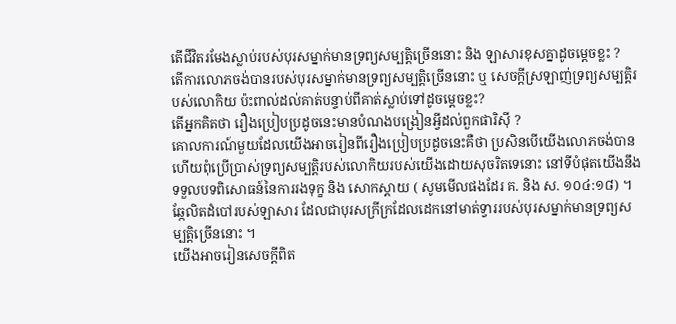តើជីវិតរមែងស្លាប់របស់បុរសម្នាក់មានទ្រព្យសម្បត្តិច្រើននោះ និង ឡាសារខុសគ្នាដូចម្តេចខ្លះ ?
តើការលោភចង់បានរបស់បុរសម្នាក់មានទ្រព្យសម្បត្តិច្រើននោះ ឬ សេចក្ដីស្រឡាញ់ទ្រព្យសម្បត្តិរបស់លោកិយ ប៉ះពាល់ដល់គាត់បន្ទាប់ពីគាត់ស្លាប់ទៅដូចម្តេចខ្លះ?
តើអ្នកគិតថា រឿងប្រៀបប្រដូចនេះមានបំណងបង្រៀនអ្វីដល់ពួកផារិស៊ី ?
គោលការណ៍មួយដែលយើងអាចរៀនពីរឿងប្រៀបប្រដូចនេះគឺថា ប្រសិនបើយើងលោភចង់បាន ហើយពុំប្រើប្រាស់ទ្រព្យសម្បត្តិរបស់លោកិយរបស់យើងដោយសុចរិតទេនោះ នៅទីបំផុតយើងនឹងទទួលបទពិសោធន៍នៃការរងទុក្ខ និង សោកស្តាយ ( សូមមើលផងដែរ គ. និង ស. ១០៤:១៨) ។
ឆ្កែលិតដំបៅរបស់ឡាសារ ដែលជាបុរសក្រីក្រដែលដេកនៅមាត់ទ្វាររបស់បុរសម្នាក់មានទ្រព្យសម្បត្តិច្រើននោះ ។
យើងអាចរៀនសេចក្តីពិត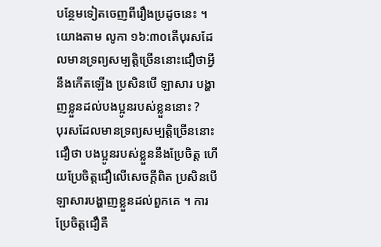បន្ថែមទៀតចេញពីរឿងប្រដូចនេះ ។ យោងតាម លូកា ១៦:៣០តើបុរសដែលមានទ្រព្យសម្បត្តិច្រើននោះជឿថាអ្វីនឹងកើតឡើង ប្រសិនបើ ឡាសារ បង្ហាញខ្លួនដល់បងប្អូនរបស់ខ្លួននោះ ?
បុរសដែលមានទ្រព្យសម្បត្តិច្រើននោះជឿថា បងប្អូនរបស់ខ្លួននឹងប្រែចិត្ត ហើយប្រែចិត្តជឿលើសេចក្តីពិត ប្រសិនបើឡាសារបង្ហាញខ្លួនដល់ពួកគេ ។ ការប្រែចិត្តជឿគឺ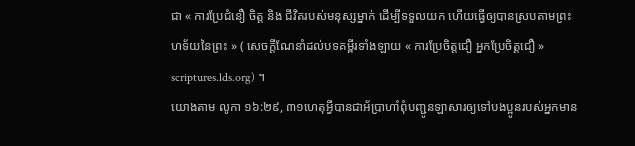ជា « ការប្រែជំនឿ ចិត្ត និង ជីវិតរបស់មនុស្សម្នាក់ ដើម្បីទទួលយក ហើយធ្វើឲ្យបានស្របតាមព្រះហទ័យនៃព្រះ » ( សេចក្ដីណែនាំដល់បទគម្ពីរទាំងឡាយ « ការប្រែចិត្តជឿ អ្នកប្រែចិត្តជឿ » scriptures.lds.org) ។
យោងតាម លូកា ១៦:២៩, ៣១ហេតុអ្វីបានជាអ័ប្រាហាំពុំបញ្ជូនឡាសារឲ្យទៅបងប្អូនរបស់អ្នកមាន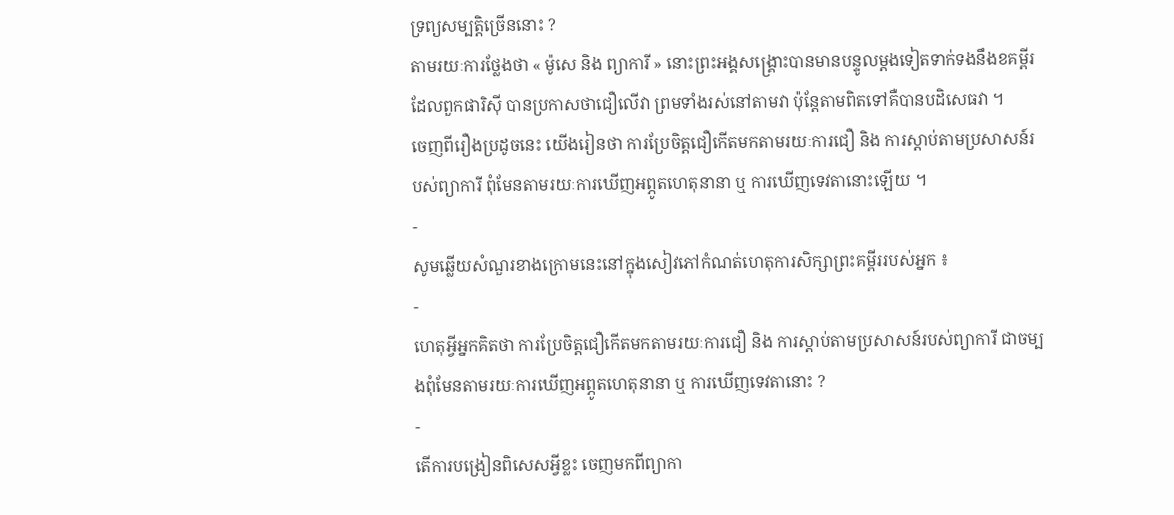ទ្រព្យសម្បត្តិច្រើននោះ ?
តាមរយៈការថ្លែងថា « ម៉ូសេ និង ព្យាការី » នោះព្រះអង្គសង្គ្រោះបានមានបន្ទូលម្តងទៀតទាក់ទងនឹងខគម្ពីរដែលពួកផារិស៊ី បានប្រកាសថាជឿលើវា ព្រមទាំងរស់នៅតាមវា ប៉ុន្តែតាមពិតទៅគឺបានបដិសេធវា ។
ចេញពីរឿងប្រដូចនេះ យើងរៀនថា ការប្រែចិត្តជឿកើតមកតាមរយៈការជឿ និង ការស្តាប់តាមប្រសាសន៍របស់ព្យាការី ពុំមែនតាមរយៈការឃើញអព្ភូតហេតុនានា ឬ ការឃើញទេវតានោះឡើយ ។
-
សូមឆ្លើយសំណួរខាងក្រោមនេះនៅក្នុងសៀវភៅកំណត់ហេតុការសិក្សាព្រះគម្ពីររបស់អ្នក ៖
-
ហេតុអ្វីអ្នកគិតថា ការប្រែចិត្តជឿកើតមកតាមរយៈការជឿ និង ការស្តាប់តាមប្រសាសន៍របស់ព្យាការី ជាចម្បងពុំមែនតាមរយៈការឃើញអព្ភូតហេតុនានា ឬ ការឃើញទេវតានោះ ?
-
តើការបង្រៀនពិសេសអ្វីខ្លះ ចេញមកពីព្យាកា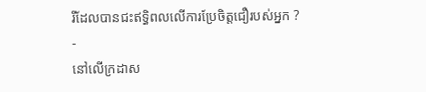រីដែលបានជះឥទ្ធិពលលើការប្រែចិត្តជឿរបស់អ្នក ?
-
នៅលើក្រដាស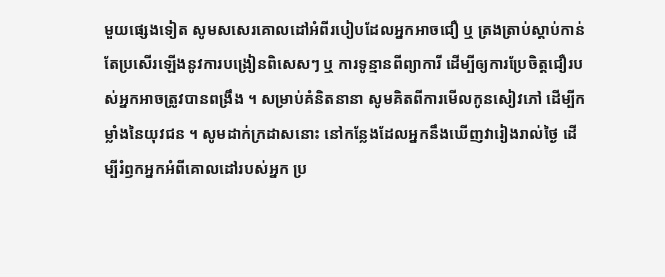មួយផ្សេងទៀត សូមសសេរគោលដៅអំពីរបៀបដែលអ្នកអាចជឿ ឬ ត្រងត្រាប់ស្តាប់កាន់តែប្រសើរឡើងនូវការបង្រៀនពិសេសៗ ឬ ការទូន្មានពីព្យាការី ដើម្បីឲ្យការប្រែចិត្តជឿរបស់អ្នកអាចត្រូវបានពង្រឹង ។ សម្រាប់គំនិតនានា សូមគិតពីការមើលកូនសៀវភៅ ដើម្បីកម្លាំងនៃយុវជន ។ សូមដាក់ក្រដាសនោះ នៅកន្លែងដែលអ្នកនឹងឃើញវារៀងរាល់ថ្ងៃ ដើម្បីរំឭកអ្នកអំពីគោលដៅរបស់អ្នក ប្រ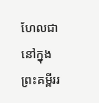ហែលជានៅក្នុងព្រះគម្ពីររ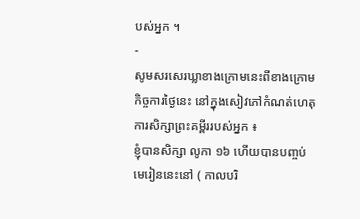បស់អ្នក ។
-
សូមសរសេរឃ្លាខាងក្រោមនេះពីខាងក្រោមកិច្ចការថ្ងៃនេះ នៅក្នុងសៀវភៅកំណត់ហេតុការសិក្សាព្រះគម្ពីររបស់អ្នក ៖
ខ្ញុំបានសិក្សា លូកា ១៦ ហើយបានបញ្ចប់មេរៀននេះនៅ ( កាលបរិ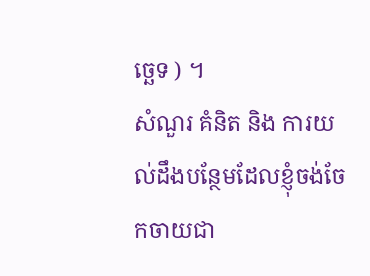ច្ឆេទ ) ។
សំណួរ គំនិត និង ការយល់ដឹងបន្ថែមដែលខ្ញុំចង់ចែកចាយជា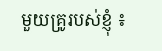មួយគ្រូរបស់ខ្ញុំ ៖